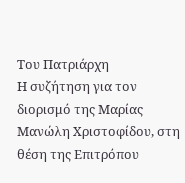Του Πατριάρχη
Η συζήτηση για τον διορισμό της Μαρίας Μανώλη Χριστοφίδου, στη θέση της Επιτρόπου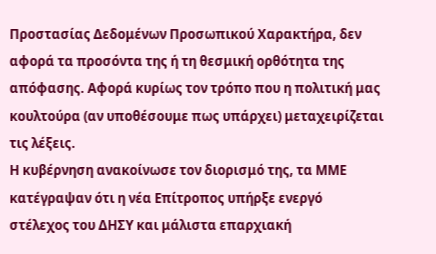Προστασίας Δεδομένων Προσωπικού Χαρακτήρα, δεν αφορά τα προσόντα της ή τη θεσμική ορθότητα της απόφασης. Αφορά κυρίως τον τρόπο που η πολιτική μας κουλτούρα (αν υποθέσουμε πως υπάρχει) μεταχειρίζεται τις λέξεις.
Η κυβέρνηση ανακοίνωσε τον διορισμό της, τα ΜΜΕ κατέγραψαν ότι η νέα Επίτροπος υπήρξε ενεργό στέλεχος του ΔΗΣΥ και μάλιστα επαρχιακή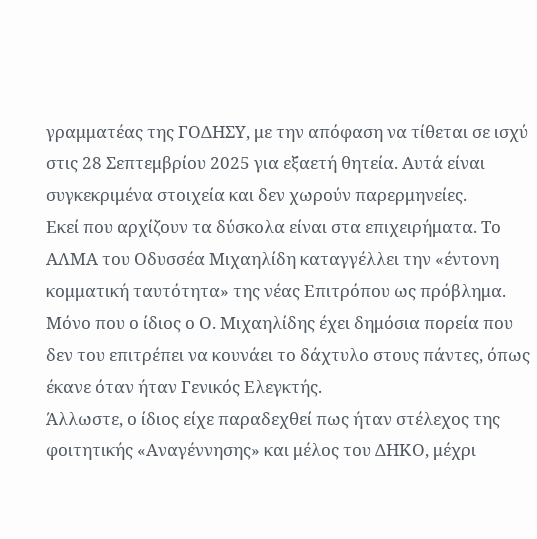γραμματέας της ΓΟΔΗΣΥ, με την απόφαση να τίθεται σε ισχύ στις 28 Σεπτεμβρίου 2025 για εξαετή θητεία. Αυτά είναι συγκεκριμένα στοιχεία και δεν χωρούν παρερμηνείες.
Εκεί που αρχίζουν τα δύσκολα είναι στα επιχειρήματα. Το ΑΛΜΑ του Οδυσσέα Μιχαηλίδη καταγγέλλει την «έντονη κομματική ταυτότητα» της νέας Επιτρόπου ως πρόβλημα. Μόνο που ο ίδιος ο Ο. Μιχαηλίδης έχει δημόσια πορεία που δεν του επιτρέπει να κουνάει το δάχτυλο στους πάντες, όπως έκανε όταν ήταν Γενικός Ελεγκτής.
Άλλωστε, ο ίδιος είχε παραδεχθεί πως ήταν στέλεχος της φοιτητικής «Αναγέννησης» και μέλος του ΔΗΚΟ, μέχρι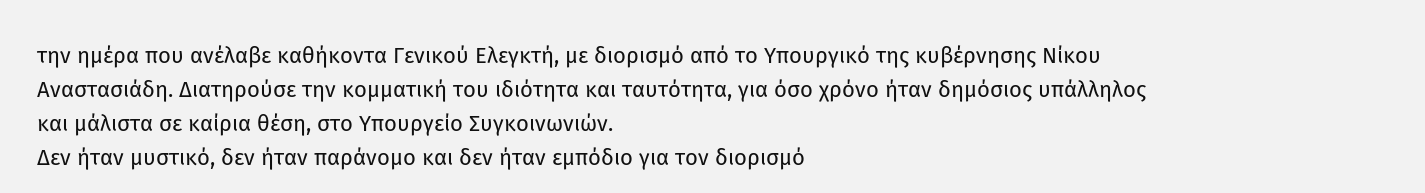την ημέρα που ανέλαβε καθήκοντα Γενικού Ελεγκτή, με διορισμό από το Υπουργικό της κυβέρνησης Νίκου Αναστασιάδη. Διατηρούσε την κομματική του ιδιότητα και ταυτότητα, για όσο χρόνο ήταν δημόσιος υπάλληλος και μάλιστα σε καίρια θέση, στο Υπουργείο Συγκοινωνιών.
Δεν ήταν μυστικό, δεν ήταν παράνομο και δεν ήταν εμπόδιο για τον διορισμό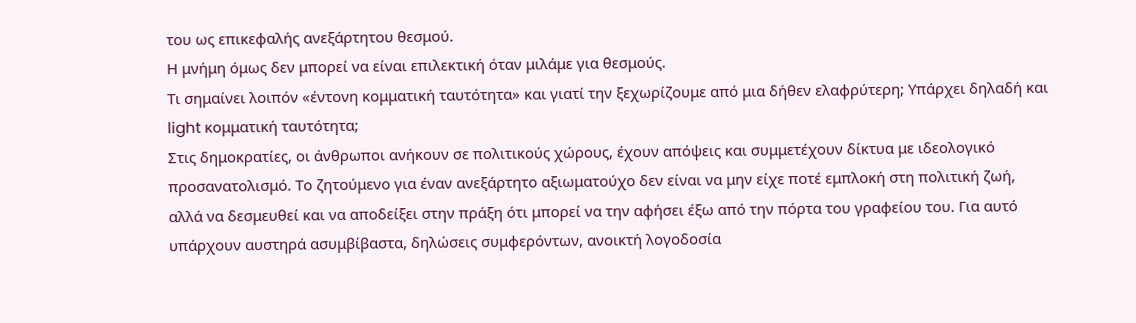του ως επικεφαλής ανεξάρτητου θεσμού.
Η μνήμη όμως δεν μπορεί να είναι επιλεκτική όταν μιλάμε για θεσμούς.
Τι σημαίνει λοιπόν «έντονη κομματική ταυτότητα» και γιατί την ξεχωρίζουμε από μια δήθεν ελαφρύτερη; Υπάρχει δηλαδή και light κομματική ταυτότητα;
Στις δημοκρατίες, οι άνθρωποι ανήκουν σε πολιτικούς χώρους, έχουν απόψεις και συμμετέχουν δίκτυα με ιδεολογικό προσανατολισμό. Το ζητούμενο για έναν ανεξάρτητο αξιωματούχο δεν είναι να μην είχε ποτέ εμπλοκή στη πολιτική ζωή, αλλά να δεσμευθεί και να αποδείξει στην πράξη ότι μπορεί να την αφήσει έξω από την πόρτα του γραφείου του. Για αυτό υπάρχουν αυστηρά ασυμβίβαστα, δηλώσεις συμφερόντων, ανοικτή λογοδοσία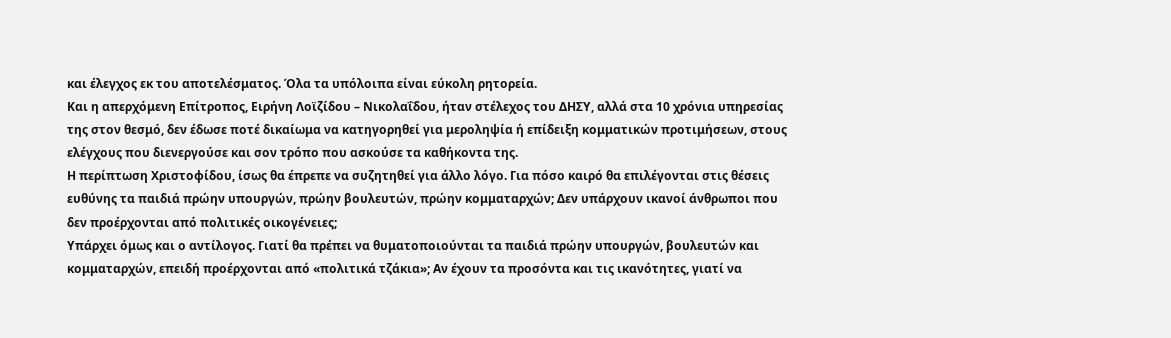και έλεγχος εκ του αποτελέσματος. Όλα τα υπόλοιπα είναι εύκολη ρητορεία.
Και η απερχόμενη Επίτροπος, Ειρήνη Λοϊζίδου – Νικολαΐδου, ήταν στέλεχος του ΔΗΣΥ, αλλά στα 10 χρόνια υπηρεσίας της στον θεσμό, δεν έδωσε ποτέ δικαίωμα να κατηγορηθεί για μεροληψία ή επίδειξη κομματικών προτιμήσεων, στους ελέγχους που διενεργούσε και σον τρόπο που ασκούσε τα καθήκοντα της.
Η περίπτωση Χριστοφίδου, ίσως θα έπρεπε να συζητηθεί για άλλο λόγο. Για πόσο καιρό θα επιλέγονται στις θέσεις ευθύνης τα παιδιά πρώην υπουργών, πρώην βουλευτών, πρώην κομματαρχών; Δεν υπάρχουν ικανοί άνθρωποι που δεν προέρχονται από πολιτικές οικογένειες;
Υπάρχει όμως και ο αντίλογος. Γιατί θα πρέπει να θυματοποιούνται τα παιδιά πρώην υπουργών, βουλευτών και κομματαρχών, επειδή προέρχονται από «πολιτικά τζάκια»; Αν έχουν τα προσόντα και τις ικανότητες, γιατί να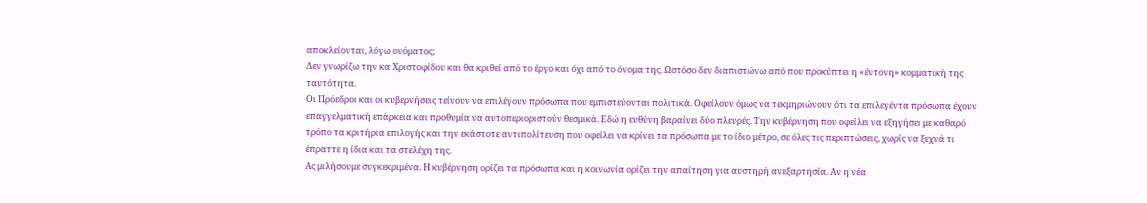αποκλείονται, λόγω ονόματος;
Δεν γνωρίζω την κα Χριστοφίδου και θα κριθεί από το έργο και όχι από το όνομα της. Ωστόσο δεν διαπιστώνω από που προκύπτει η «έντονη» κομματική της ταυτότητα.
Οι Πρόεδροι και οι κυβερνήσεις τείνουν να επιλέγουν πρόσωπα που εμπιστεύονται πολιτικά. Οφείλουν όμως να τεκμηριώνουν ότι τα επιλεγέντα πρόσωπα έχουν επαγγελματική επάρκεια και προθυμία να αυτοπεριοριστούν θεσμικά. Εδώ η ευθύνη βαραίνει δύο πλευρές. Την κυβέρνηση που οφείλει να εξηγήσει με καθαρό τρόπο τα κριτήρια επιλογής και την εκάστοτε αντιπολίτευση που οφείλει να κρίνει τα πρόσωπα με το ίδιο μέτρο, σε όλες τις περιπτώσεις, χωρίς να ξεχνά τι έπραττε η ίδια και τα στελέχη της.
Ας μιλήσουμε συγκεκριμένα. Η κυβέρνηση ορίζει τα πρόσωπα και η κοινωνία ορίζει την απαίτηση για αυστηρή ανεξαρτησία. Αν η νέα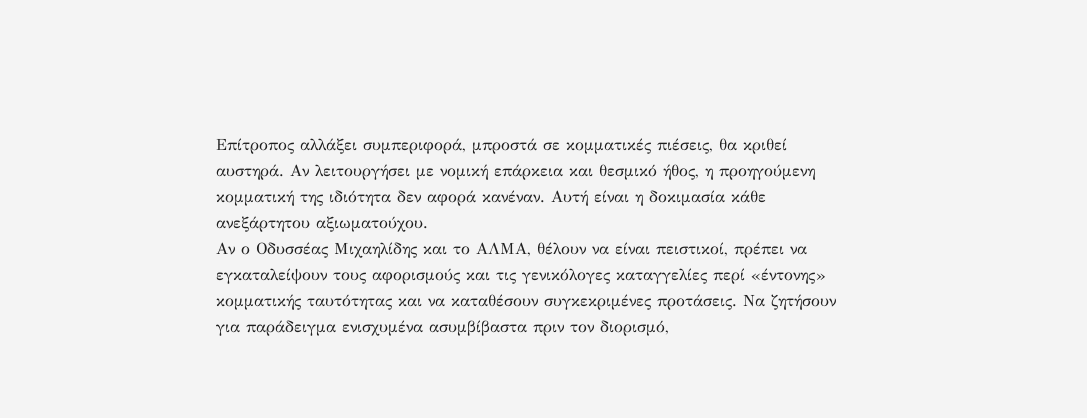Επίτροπος αλλάξει συμπεριφορά, μπροστά σε κομματικές πιέσεις, θα κριθεί αυστηρά. Αν λειτουργήσει με νομική επάρκεια και θεσμικό ήθος, η προηγούμενη κομματική της ιδιότητα δεν αφορά κανέναν. Αυτή είναι η δοκιμασία κάθε ανεξάρτητου αξιωματούχου.
Αν ο Οδυσσέας Μιχαηλίδης και το ΑΛΜΑ, θέλουν να είναι πειστικοί, πρέπει να εγκαταλείψουν τους αφορισμούς και τις γενικόλογες καταγγελίες περί «έντονης» κομματικής ταυτότητας και να καταθέσουν συγκεκριμένες προτάσεις. Να ζητήσουν για παράδειγμα ενισχυμένα ασυμβίβαστα πριν τον διορισμό,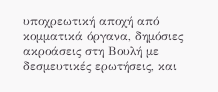υποχρεωτική αποχή από κομματικά όργανα, δημόσιες ακροάσεις στη Βουλή με δεσμευτικές ερωτήσεις, και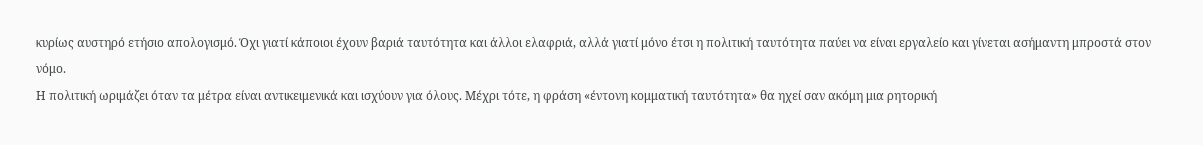κυρίως αυστηρό ετήσιο απολογισμό. Όχι γιατί κάποιοι έχουν βαριά ταυτότητα και άλλοι ελαφριά, αλλά γιατί μόνο έτσι η πολιτική ταυτότητα παύει να είναι εργαλείο και γίνεται ασήμαντη μπροστά στον νόμο.
Η πολιτική ωριμάζει όταν τα μέτρα είναι αντικειμενικά και ισχύουν για όλους. Μέχρι τότε, η φράση «έντονη κομματική ταυτότητα» θα ηχεί σαν ακόμη μια ρητορική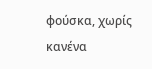φούσκα, χωρίς κανένα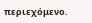περιεχόμενο.